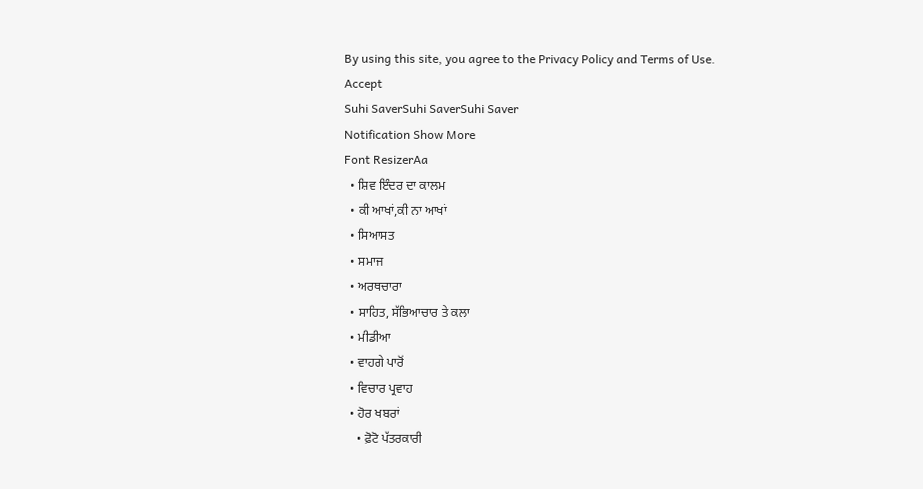By using this site, you agree to the Privacy Policy and Terms of Use.
Accept
Suhi SaverSuhi SaverSuhi Saver
Notification Show More
Font ResizerAa
  • ਸ਼ਿਵ ਇੰਦਰ ਦਾ ਕਾਲਮ
  • ਕੀ ਆਖਾਂ,ਕੀ ਨਾ ਆਖਾਂ
  • ਸਿਆਸਤ
  • ਸਮਾਜ
  • ਅਰਥਚਾਰਾ
  • ਸਾਹਿਤ, ਸੱਭਿਆਚਾਰ ਤੇ ਕਲਾ
  • ਮੀਡੀਆ
  • ਵਾਹਗੇ ਪਾਰੋਂ
  • ਵਿਚਾਰ ਪ੍ਰਵਾਹ
  • ਹੋਰ ਖਬਰਾਂ
    • ਫ਼ੋਟੋ ਪੱਤਰਕਾਰੀ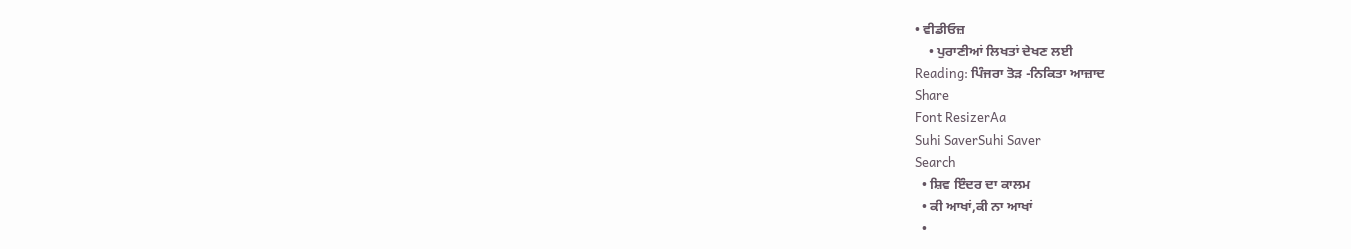• ਵੀਡੀਓਜ਼
    • ਪੁਰਾਣੀਆਂ ਲਿਖਤਾਂ ਦੇਖਣ ਲਈ
Reading: ਪਿੰਜਰਾ ਤੋੜ -ਨਿਕਿਤਾ ਆਜ਼ਾਦ
Share
Font ResizerAa
Suhi SaverSuhi Saver
Search
  • ਸ਼ਿਵ ਇੰਦਰ ਦਾ ਕਾਲਮ
  • ਕੀ ਆਖਾਂ,ਕੀ ਨਾ ਆਖਾਂ
  •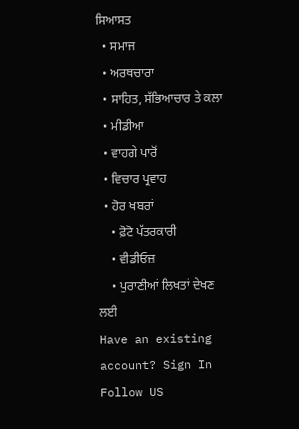ਸਿਆਸਤ
  • ਸਮਾਜ
  • ਅਰਥਚਾਰਾ
  • ਸਾਹਿਤ, ਸੱਭਿਆਚਾਰ ਤੇ ਕਲਾ
  • ਮੀਡੀਆ
  • ਵਾਹਗੇ ਪਾਰੋਂ
  • ਵਿਚਾਰ ਪ੍ਰਵਾਹ
  • ਹੋਰ ਖਬਰਾਂ
    • ਫ਼ੋਟੋ ਪੱਤਰਕਾਰੀ
    • ਵੀਡੀਓਜ਼
    • ਪੁਰਾਣੀਆਂ ਲਿਖਤਾਂ ਦੇਖਣ ਲਈ
Have an existing account? Sign In
Follow US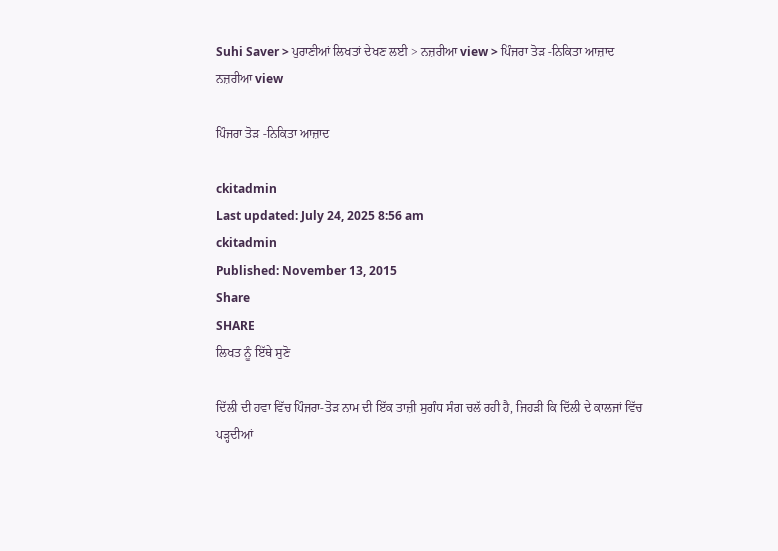Suhi Saver > ਪੁਰਾਣੀਆਂ ਲਿਖਤਾਂ ਦੇਖਣ ਲਈ > ਨਜ਼ਰੀਆ view > ਪਿੰਜਰਾ ਤੋੜ -ਨਿਕਿਤਾ ਆਜ਼ਾਦ
ਨਜ਼ਰੀਆ view

ਪਿੰਜਰਾ ਤੋੜ -ਨਿਕਿਤਾ ਆਜ਼ਾਦ

ckitadmin
Last updated: July 24, 2025 8:56 am
ckitadmin
Published: November 13, 2015
Share
SHARE
ਲਿਖਤ ਨੂੰ ਇੱਥੇ ਸੁਣੋ

ਦਿੱਲੀ ਦੀ ਹਵਾ ਵਿੱਚ ਪਿੰਜਰਾ-ਤੋੜ ਨਾਮ ਦੀ ਇੱਕ ਤਾਜ਼ੀ ਸੁਗੰਧ ਸੰਗ ਚਲੱ ਰਹੀ ਹੈ, ਜਿਹੜੀ ਕਿ ਦਿੱਲੀ ਦੇ ਕਾਲਜਾਂ ਵਿੱਚ ਪੜ੍ਹਦੀਆਂ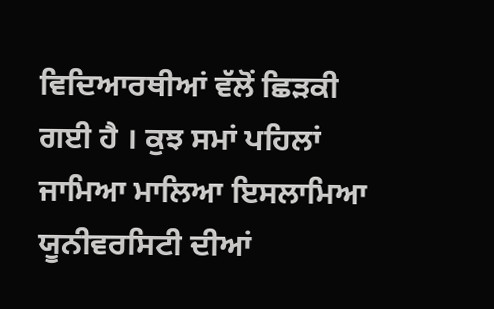ਵਿਦਿਆਰਥੀਆਂ ਵੱਲੋਂ ਛਿੜਕੀ ਗਈ ਹੈ । ਕੁਝ ਸਮਾਂ ਪਹਿਲਾਂ ਜਾਮਿਆ ਮਾਲਿਆ ਇਸਲਾਮਿਆ ਯੂਨੀਵਰਸਿਟੀ ਦੀਆਂ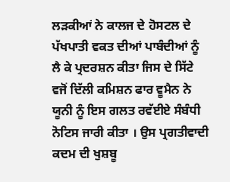ਲੜਕੀਆਂ ਨੇ ਕਾਲਜ ਦੇ ਹੋਸਟਲ ਦੇ ਪੱਖਪਾਤੀ ਵਕਤ ਦੀਆਂ ਪਾਬੰਦੀਆਂ ਨੂੰ ਲੈ ਕੇ ਪ੍ਰਦਰਸ਼ਨ ਕੀਤਾ ਜਿਸ ਦੇ ਸਿੱਟੇ ਵਜੋਂ ਦਿੱਲੀ ਕਮਿਸ਼ਨ ਫਾਰ ਵੂਮੈਨ ਨੇ ਯੂਨੀ ਨੂੰ ਇਸ ਗਲਤ ਰਵੱਈਏ ਸੰਬੰਧੀ ਨੋਟਿਸ ਜਾਰੀ ਕੀਤਾ । ਉਸ ਪ੍ਰਗਤੀਵਾਦੀ ਕਦਮ ਦੀ ਖੁਸ਼ਬੂ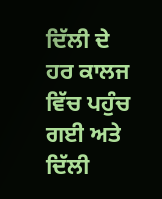ਦਿੱਲੀ ਦੇ ਹਰ ਕਾਲਜ ਵਿੱਚ ਪਹੁੰਚ ਗਈ ਅਤੇ ਦਿੱਲੀ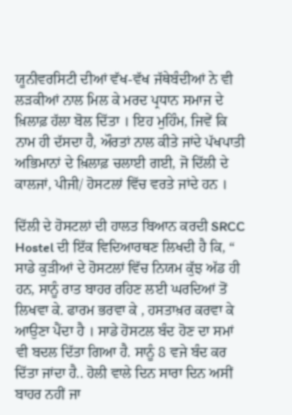ਯੂਨੀਵਰਸਿਟੀ ਦੀਆਂ ਵੱਖ-ਵੱਖ ਜੱਥੇਬੰਦੀਆਂ ਨੇ ਵੀ ਲੜਕੀਆਂ ਨਾਲ ਮਿਲ ਕੇ ਮਰਦ ਪ੍ਰਧਾਨ ਸਮਾਜ ਦੇ ਖ਼ਿਲਾਫ਼ ਹੱਲਾ ਬੋਲ ਦਿੱਤਾ । ਇਹ ਮੁਹਿੰਮ, ਜਿਵੇਂ ਕਿ ਨਾਮ ਹੀ ਦੱਸਦਾ ਹੈ, ਔਰਤਾਂ ਨਾਲ ਕੀਤੇ ਜਾਂਦੇ ਪੱਖਪਾਤੀ ਅਭਿਮਾਨਾਂ ਦੇ ਖ਼ਿਲਾਫ਼ ਚਲਾਈ ਗਈ, ਜੋ ਦਿੱਲੀ ਦੇ ਕਾਲਜਾਂ, ਪੀਜੀ/ ਹੋਸਟਲਾਂ ਵਿੱਚ ਵਰਤੇ ਜਾਂਦੇ ਹਨ ।

ਦਿੱਲੀ ਦੇ ਹੋਸਟਲਾਂ ਦੀ ਹਾਲਤ ਬਿਆਨ ਕਰਦੀ SRCC Hostel ਦੀ ਇੱਕ ਵਿਦਿਆਰਥਣ ਲਿਖਦੀ ਹੈ ਕਿ, “ ਸਾਡੇ ਕੁੜੀਆਂ ਦੇ ਹੋਸਟਲਾਂ ਵਿੱਚ ਨਿਯਮ ਕੁੱਝ ਅੱਡ ਹੀ ਹਨ, ਸਾਨੂੰ ਰਾਤ ਬਾਹਰ ਰਹਿਣ ਲਈ ਘਰਦਿਆਂ ਤੋਂ ਲਿਖਵਾ ਕੇ. ਫਾਰਮ ਭਰਵਾ ਕੇ , ਹਸਤਾਖ਼ਰ ਕਰਵਾ ਕੇ ਆਉਣਾ ਪੈਂਦਾ ਹੈ । ਸਾਡੇ ਹੋਸਟਲ ਬੰਦ ਹੋਣ ਦਾ ਸਮਾਂ ਵੀ ਬਦਲ ਦਿੱਤਾ ਗਿਆ ਹੈ. ਸਾਨੂੰ 8 ਵਜੇ ਬੰਦ ਕਰ ਦਿੱਤਾ ਜਾਂਦਾ ਹੈ.. ਹੋਲੀ ਵਾਲੇ ਦਿਨ ਸਾਰਾ ਦਿਨ ਅਸੀਂ ਬਾਹਰ ਨਹੀਂ ਜਾ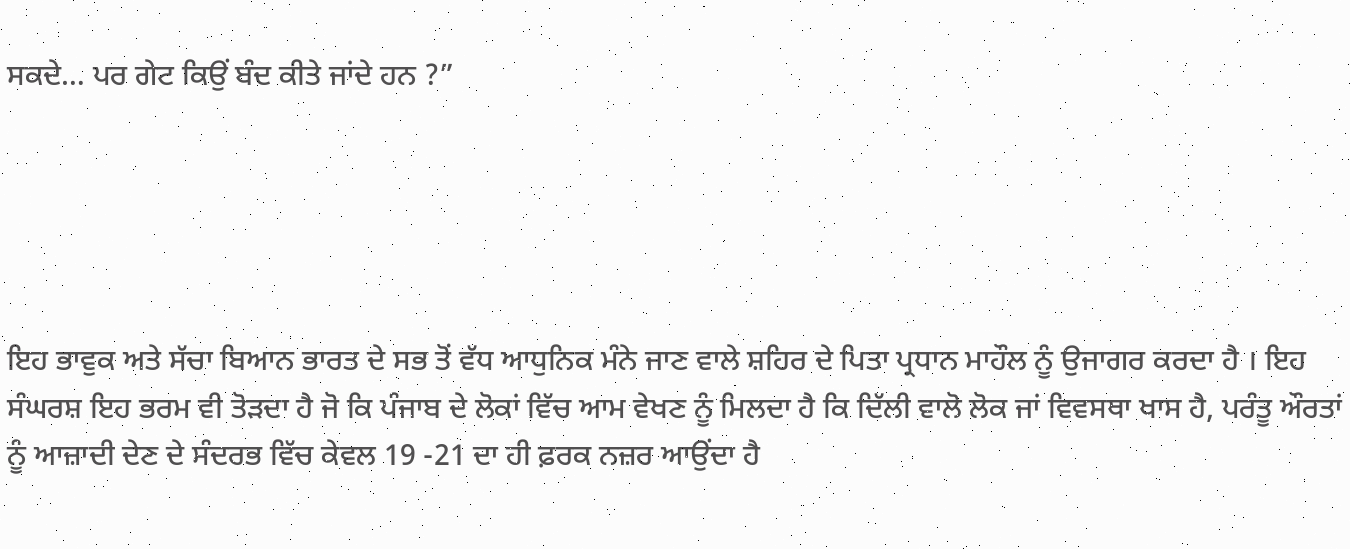ਸਕਦੇ… ਪਰ ਗੇਟ ਕਿਉਂ ਬੰਦ ਕੀਤੇ ਜਾਂਦੇ ਹਨ ?”





ਇਹ ਭਾਵੁਕ ਅਤੇ ਸੱਚਾ ਬਿਆਨ ਭਾਰਤ ਦੇ ਸਭ ਤੋਂ ਵੱਧ ਆਧੁਨਿਕ ਮੰਨੇ ਜਾਣ ਵਾਲੇ ਸ਼ਹਿਰ ਦੇ ਪਿਤਾ ਪ੍ਰਧਾਨ ਮਾਹੌਲ ਨੂੰ ਉਜਾਗਰ ਕਰਦਾ ਹੈ । ਇਹ ਸੰਘਰਸ਼ ਇਹ ਭਰਮ ਵੀ ਤੋੜਦਾ ਹੈ ਜੋ ਕਿ ਪੰਜਾਬ ਦੇ ਲੋਕਾਂ ਵਿੱਚ ਆਮ ਵੇਖਣ ਨੂੰ ਮਿਲਦਾ ਹੈ ਕਿ ਦਿੱਲੀ ਵਾਲੋ ਲੋਕ ਜਾਂ ਵਿਵਸਥਾ ਖਾਸ ਹੈ, ਪਰੰਤੂ ਔਰਤਾਂ ਨੂੰ ਆਜ਼ਾਦੀ ਦੇਣ ਦੇ ਸੰਦਰਭ ਵਿੱਚ ਕੇਵਲ 19 -21 ਦਾ ਹੀ ਫ਼ਰਕ ਨਜ਼ਰ ਆਉਂਦਾ ਹੈ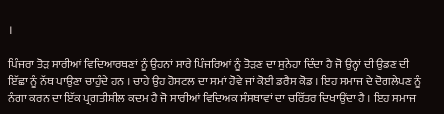।

ਪਿੰਜਰਾ ਤੋੜ ਸਾਰੀਆਂ ਵਿਦਿਆਰਥਣਾਂ ਨੂੰ ਉਹਨਾਂ ਸਾਰੇ ਪਿੰਜਰਿਆਂ ਨੂੰ ਤੋੜਣ ਦਾ ਸੁਨੇਹਾ ਦਿੰਦਾ ਹੈ ਜੋ ਉਨ੍ਹਾਂ ਦੀ ਉਡਣ ਦੀ ਇੱਛਾ ਨੂੰ ਨੱਥ ਪਾਉਣਾ ਚਾਹੁੰਦੇ ਹਨ । ਚਾਹੇ ਉਹ ਹੋਸਟਲ ਦਾ ਸਮਾਂ ਹੋਵੇ ਜਾਂ ਕੋਈ ਡਰੈਸ ਕੋਡ । ਇਹ ਸਮਾਜ ਦੇ ਦੋਗਲੇਪਣ ਨੂੰ ਨੰਗਾ ਕਰਨ ਦਾ ਇੱਕ ਪ੍ਰਗਤੀਸ਼ੀਲ ਕਦਮ ਹੈ ਜੋ ਸਾਰੀਆਂ ਵਿਦਿਅਕ ਸੰਸਥਾਵਾਂ ਦਾ ਚਰਿੱਤਰ ਦਿਖਾਉਂਦਾ ਹੈ । ਇਹ ਸਮਾਜ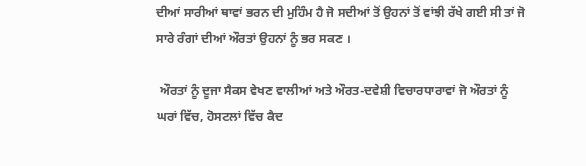ਦੀਆਂ ਸਾਰੀਆਂ ਥਾਵਾਂ ਭਰਨ ਦੀ ਮੁਹਿੰਮ ਹੈ ਜੋ ਸਦੀਆਂ ਤੋਂ ਉਹਨਾਂ ਤੋਂ ਵਾਂਝੀ ਰੱਖੇ ਗਈ ਸੀ ਤਾਂ ਜੋ ਸਾਰੇ ਰੰਗਾਂ ਦੀਆਂ ਔਰਤਾਂ ਉਹਨਾਂ ਨੂੰ ਭਰ ਸਕਣ ।

 ਔਰਤਾਂ ਨੂੰ ਦੂਜਾ ਸੈਕਸ ਵੇਖਣ ਵਾਲੀਆਂ ਅਤੇ ਔਰਤ-ਦਵੇਸ਼ੀ ਵਿਚਾਰਧਾਰਾਵਾਂ ਜੋ ਔਰਤਾਂ ਨੂੰ ਘਰਾਂ ਵਿੱਚ, ਹੋਸਟਲਾਂ ਵਿੱਚ ਕੈਦ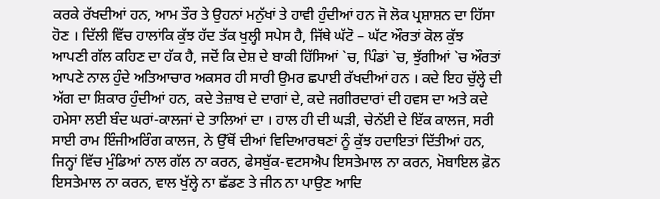ਕਰਕੇ ਰੱਖਦੀਆਂ ਹਨ, ਆਮ ਤੌਰ ਤੇ ਉਹਨਾਂ ਮਨੁੱਖਾਂ ਤੇ ਹਾਵੀ ਹੁੰਦੀਆਂ ਹਨ ਜੋ ਲੋਕ ਪ੍ਰਸ਼ਾਸ਼ਨ ਦਾ ਹਿੱਸਾ ਹੋਣ । ਦਿੱਲੀ ਵਿੱਚ ਹਾਲਾਂਕਿ ਕੁੱਝ ਹੱਦ ਤੱਕ ਖੁਲ੍ਹੀ ਸਪੇਸ ਹੈ, ਜਿੱਥੇ ਘੱਟੋ – ਘੱਟ ਔਰਤਾਂ ਕੋਲ ਕੁੱਝ ਆਪਣੀ ਗੱਲ ਕਹਿਣ ਦਾ ਹੱਕ ਹੈ, ਜਦੋਂ ਕਿ ਦੇਸ਼ ਦੇ ਬਾਕੀ ਹਿੱਸਿਆਂ `ਚ, ਪਿੰਡਾਂ `ਚ, ਝੁੱਗੀਆਂ `ਚ ਔਰਤਾਂ ਆਪਣੇ ਨਾਲ ਹੁੰਦੇ ਅਤਿਆਚਾਰ ਅਕਸਰ ਹੀ ਸਾਰੀ ਉਮਰ ਛਪਾਈ ਰੱਖਦੀਆਂ ਹਨ । ਕਦੇ ਇਹ ਚੁੱਲ੍ਹੇ ਦੀ ਅੱਗ ਦਾ ਸ਼ਿਕਾਰ ਹੁੰਦੀਆਂ ਹਨ, ਕਦੇ ਤੇਜ਼ਾਬ ਦੇ ਦਾਗਾਂ ਦੇ, ਕਦੇ ਜਗੀਰਦਾਰਾਂ ਦੀ ਹਵਸ ਦਾ ਅਤੇ ਕਦੇ ਹਮੇਸਾ ਲਈ ਬੰਦ ਘਰਾਂ-ਕਾਲਜਾਂ ਦੇ ਤਾਲਿਆਂ ਦਾ । ਹਾਲ ਹੀ ਦੀ ਘੜੀ, ਚੇਨੱਈ ਦੇ ਇੱਕ ਕਾਲਜ, ਸਰੀ ਸਾਈ ਰਾਮ ਇੰਜੀਅਰਿੰਗ ਕਾਲਜ, ਨੇ ਉੱਥੋਂ ਦੀਆਂ ਵਿਦਿਆਰਥਣਾਂ ਨੂੰ ਕੁੱਝ ਹਦਾਇਤਾਂ ਦਿੱਤੀਆਂ ਹਨ, ਜਿਨ੍ਹਾਂ ਵਿੱਚ ਮੁੰਡਿਆਂ ਨਾਲ ਗੱਲ ਨਾ ਕਰਨ, ਫੇਸਬੁੱਕ-ਵਟਸਐਪ ਇਸਤੇਮਾਲ ਨਾ ਕਰਨ, ਮੋਬਾਇਲ ਫ਼ੋਨ ਇਸਤੇਮਾਲ ਨਾ ਕਰਨ, ਵਾਲ ਖੁੱਲ੍ਹੇ ਨਾ ਛੱਡਣ ਤੇ ਜੀਨ ਨਾ ਪਾਉਣ ਆਦਿ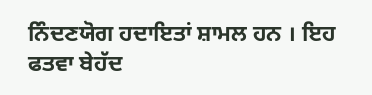ਨਿੰਦਣਯੋਗ ਹਦਾਇਤਾਂ ਸ਼ਾਮਲ ਹਨ । ਇਹ ਫਤਵਾ ਬੇਹੱਦ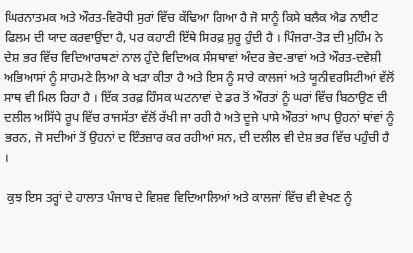ਘਿਰਨਾਤਮਕ ਅਤੇ ਔਰਤ-ਵਿਰੋਧੀ ਸੁਰਾਂ ਵਿੱਚ ਕੱਢਿਆ ਗਿਆ ਹੈ ਜੋ ਸਾਨੂੰ ਕਿਸੇ ਬਲੈਕ ਐਡ ਨਾਈਟ ਫਿਲਮ ਦੀ ਯਾਦ ਕਰਵਾਉਂਦਾ ਹੈ, ਪਰ ਕਹਾਣੀ ਇੱਥੇ ਸਿਰਫ਼ ਸ਼ੁਰੂ ਹੁੰਦੀ ਹੈ । ਪਿੰਜਰਾ-ਤੋੜ ਦੀ ਮੁਹਿੰਮ ਨੇ ਦੇਸ਼ ਭਰ ਵਿੱਚ ਵਿਦਿਆਰਥਣਾਂ ਨਾਲ ਹੁੰਦੇ ਵਿਦਿਅਕ ਸੰਸਥਾਵਾਂ ਅੰਦਰ ਭੇਦ-ਭਾਵਾਂ ਅਤੇ ਔਰਤ-ਦਵੇਸ਼ੀ ਅਭਿਆਸਾਂ ਨੂੰ ਸਾਹਮਣੇ ਲਿਆ ਕੇ ਖੜਾ ਕੀਤਾ ਹੈ ਅਤੇ ਇਸ ਨੂੰ ਸਾਰੇ ਕਾਲਜਾਂ ਅਤੇ ਯੂਨੀਵਰਸਿਟੀਆਂ ਵੱਲੋਂ ਸਾਥ ਵੀ ਮਿਲ ਰਿਹਾ ਹੈ । ਇੱਕ ਤਰਫ਼ ਹਿੰਸਕ ਘਟਨਾਵਾਂ ਦੇ ਡਰ ਤੋਂ ਔਰਤਾਂ ਨੂੰ ਘਰਾਂ ਵਿੱਚ ਬਿਠਾਉਣ ਦੀ ਦਲੀਲ ਅਸਿੱਧੇ ਰੂਪ ਵਿੱਚ ਰਾਜਸੱਤਾ ਵੱਲੋਂ ਰੱਖੀ ਜਾ ਰਹੀ ਹੈ ਅਤੇ ਦੂਜੇ ਪਾਸੇ ਔਰਤਾਂ ਆਪ ਉਹਨਾਂ ਥਾਂਵਾਂ ਨੂੰ ਭਰਨ, ਜੋ ਸਦੀਆਂ ਤੋਂ ਉਹਨਾਂ ਦ ਇੰਤਜ਼ਾਰ ਕਰ ਰਹੀਆਂ ਸਨ, ਦੀ ਦਲੀਲ ਵੀ ਦੇਸ਼ ਭਰ ਵਿੱਚ ਪਹੁੰਚੀ ਹੈ ।

 ਕੁਝ ਇਸ ਤਰ੍ਹਾਂ ਦੇ ਹਾਲਾਤ ਪੰਜਾਬ ਦੇ ਵਿਸ਼ਵ ਵਿਦਿਆਲਿਆਂ ਅਤੇ ਕਾਲਜਾਂ ਵਿੱਚ ਵੀ ਵੇਖਣ ਨੂੰ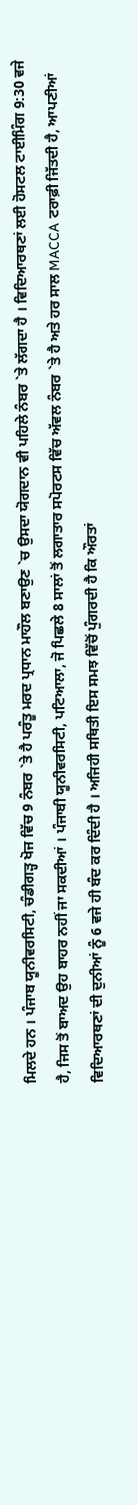ਮਿਲਦੇ ਹਨ । ਪੰਜਾਬ ਯੂਨੀਵਰਸਿਟੀ, ਚੰਡੀਗੜ੍ਹ ਖੋਜ ਵਿੱਚ 9 ਨੰਬਰ `ਤੇ ਹੈ ਪਰੰਤੂ ਮਰਦ ਪ੍ਰਧਾਨ ਮਾਹੌਲ ਬਣਾਉਣ `ਚ ਉਸਦਾ ਯੋਗਦਾਨ ਵੀ ਪਹਿਲੇ ਨੰਬਰ `ਤੇ ਲੱਗਦਾ ਹੈ । ਵਿਦਿਆਰਥਣਾਂ ਲਈ ਹੋਸਟਲ ਟਾਈਮਿੰਗ 9:30 ਵਜੇ ਹੈ, ਜਿਸ ਤੋਂ ਬਾਅਦ ਉਹ ਬਾਹਰ ਨਹੀਂ ਜਾ ਸਕਦੀਆਂ । ਪੰਜਾਬੀ ਯੂਨੀਵਰਸਿਟੀ, ਪਟਿਆਲਾ, ਜੋ ਪਿਛਲੇ 8 ਸਾਲਾਂ ਤੋਂ ਲਗਾਤਾਰ ਸਪੋਰਟਸ ਵਿੱਚ ਅੱਵਲ ਨੰਬਰ `ਤੇ ਹੈ ਅਤੇ ਹਰ ਸਾਲ MACCA ਟਰਾਫ਼ੀ ਜਿੱਤਦੀ ਹੈ, ਆਪਣੀਆਂ ਵਿਦਿਆਰਥਣਾਂ ਦੀ ਦੁਨੀਆਂ ਨੂੰ 6 ਵਜੇ ਹੀ ਬੰਦ ਕਰ ਦਿੰਦੀ ਹੈ । ਅਜਿਹੀ ਸਥਿਤੀ ਇਸ ਸਮਝ ਵਿੱਚੋਂ ਪੁੰਗਰਦੀ ਹੈ ਕਿ ਔਰਤਾਂ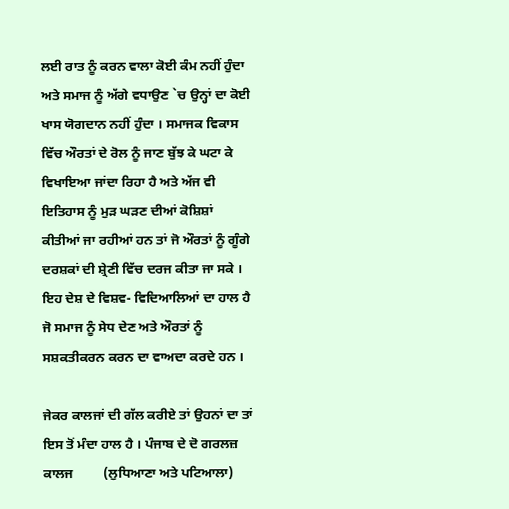ਲਈ ਰਾਤ ਨੂੰ ਕਰਨ ਵਾਲਾ ਕੋਈ ਕੰਮ ਨਹੀਂ ਹੁੰਦਾ ਅਤੇ ਸਮਾਜ ਨੂੰ ਅੱਗੇ ਵਧਾਉਣ `ਚ ਉਨ੍ਹਾਂ ਦਾ ਕੋਈ ਖਾਸ ਯੋਗਦਾਨ ਨਹੀਂ ਹੁੰਦਾ । ਸਮਾਜਕ ਵਿਕਾਸ ਵਿੱਚ ਔਰਤਾਂ ਦੇ ਰੋਲ ਨੂੰ ਜਾਣ ਬੁੱਝ ਕੇ ਘਟਾ ਕੇ ਵਿਖਾਇਆ ਜਾਂਦਾ ਰਿਹਾ ਹੈ ਅਤੇ ਅੱਜ ਵੀ ਇਤਿਹਾਸ ਨੂੰ ਮੁੜ ਘੜਣ ਦੀਆਂ ਕੋਸ਼ਿਸ਼ਾਂ ਕੀਤੀਆਂ ਜਾ ਰਹੀਆਂ ਹਨ ਤਾਂ ਜੋ ਔਰਤਾਂ ਨੂੰ ਗੂੰਗੇ ਦਰਸ਼ਕਾਂ ਦੀ ਸ਼੍ਰੇਣੀ ਵਿੱਚ ਦਰਜ ਕੀਤਾ ਜਾ ਸਕੇ । ਇਹ ਦੇਸ਼ ਦੇ ਵਿਸ਼ਵ- ਵਿਦਿਆਲਿਆਂ ਦਾ ਹਾਲ ਹੈ ਜੋ ਸਮਾਜ ਨੂੰ ਸੇਧ ਦੇਣ ਅਤੇ ਔਰਤਾਂ ਨੂੰ ਸਸ਼ਕਤੀਕਰਨ ਕਰਨ ਦਾ ਵਾਅਦਾ ਕਰਦੇ ਹਨ ।

ਜੇਕਰ ਕਾਲਜਾਂ ਦੀ ਗੱਲ ਕਰੀਏ ਤਾਂ ਉਹਨਾਂ ਦਾ ਤਾਂ ਇਸ ਤੋਂ ਮੰਦਾ ਹਾਲ ਹੈ । ਪੰਜਾਬ ਦੇ ਦੋ ਗਰਲਜ਼ ਕਾਲਜ         (ਲੁਧਿਆਣਾ ਅਤੇ ਪਟਿਆਲਾ)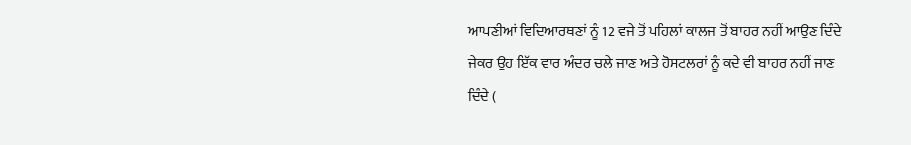ਆਪਣੀਆਂ ਵਿਦਿਆਰਥਣਾਂ ਨੂੰ 12 ਵਜੇ ਤੋਂ ਪਹਿਲਾਂ ਕਾਲਜ ਤੋਂ ਬਾਹਰ ਨਹੀਂ ਆਉਣ ਦਿੰਦੇ ਜੇਕਰ ਉਹ ਇੱਕ ਵਾਰ ਅੰਦਰ ਚਲੇ ਜਾਣ ਅਤੇ ਹੋਸਟਲਰਾਂ ਨੂੰ ਕਦੇ ਵੀ ਬਾਹਰ ਨਹੀਂ ਜਾਣ ਦਿੰਦੇ (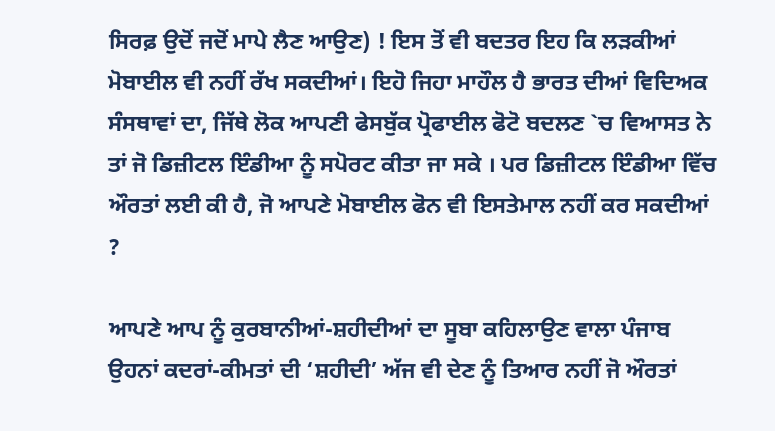ਸਿਰਫ਼ ਉਦੋਂ ਜਦੋਂ ਮਾਪੇ ਲੈਣ ਆਉਣ) ! ਇਸ ਤੋਂ ਵੀ ਬਦਤਰ ਇਹ ਕਿ ਲੜਕੀਆਂ ਮੋਬਾਈਲ ਵੀ ਨਹੀਂ ਰੱਖ ਸਕਦੀਆਂ। ਇਹੋ ਜਿਹਾ ਮਾਹੌਲ ਹੈ ਭਾਰਤ ਦੀਆਂ ਵਿਦਿਅਕ ਸੰਸਥਾਵਾਂ ਦਾ, ਜਿੱਥੇ ਲੋਕ ਆਪਣੀ ਫੇਸਬੁੱਕ ਪ੍ਰੋਫਾਈਲ ਫੋਟੋ ਬਦਲਣ `ਚ ਵਿਆਸਤ ਨੇ ਤਾਂ ਜੋ ਡਿਜ਼ੀਟਲ ਇੰਡੀਆ ਨੂੰ ਸਪੋਰਟ ਕੀਤਾ ਜਾ ਸਕੇ । ਪਰ ਡਿਜ਼ੀਟਲ ਇੰਡੀਆ ਵਿੱਚ ਔਰਤਾਂ ਲਈ ਕੀ ਹੈ, ਜੋ ਆਪਣੇ ਮੋਬਾਈਲ ਫੋਨ ਵੀ ਇਸਤੇਮਾਲ ਨਹੀਂ ਕਰ ਸਕਦੀਆਂ ?

ਆਪਣੇ ਆਪ ਨੂੰ ਕੁਰਬਾਨੀਆਂ-ਸ਼ਹੀਦੀਆਂ ਦਾ ਸੂਬਾ ਕਹਿਲਾਉਣ ਵਾਲਾ ਪੰਜਾਬ ਉਹਨਾਂ ਕਦਰਾਂ-ਕੀਮਤਾਂ ਦੀ ‘ਸ਼ਹੀਦੀ’ ਅੱਜ ਵੀ ਦੇਣ ਨੂੰ ਤਿਆਰ ਨਹੀਂ ਜੋ ਔਰਤਾਂ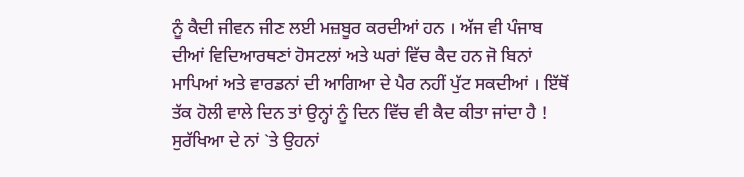ਨੂੰ ਕੈਦੀ ਜੀਵਨ ਜੀਣ ਲਈ ਮਜ਼ਬੂਰ ਕਰਦੀਆਂ ਹਨ । ਅੱਜ ਵੀ ਪੰਜਾਬ ਦੀਆਂ ਵਿਦਿਆਰਥਣਾਂ ਹੋਸਟਲਾਂ ਅਤੇ ਘਰਾਂ ਵਿੱਚ ਕੈਦ ਹਨ ਜੋ ਬਿਨਾਂ ਮਾਪਿਆਂ ਅਤੇ ਵਾਰਡਨਾਂ ਦੀ ਆਗਿਆ ਦੇ ਪੈਰ ਨਹੀਂ ਪੁੱਟ ਸਕਦੀਆਂ । ਇੱਥੋਂ ਤੱਕ ਹੋਲੀ ਵਾਲੇ ਦਿਨ ਤਾਂ ਉਨ੍ਹਾਂ ਨੂੰ ਦਿਨ ਵਿੱਚ ਵੀ ਕੈਦ ਕੀਤਾ ਜਾਂਦਾ ਹੈ ! ਸੁਰੱਖਿਆ ਦੇ ਨਾਂ `ਤੇ ਉਹਨਾਂ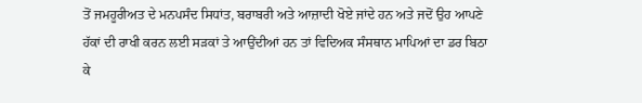ਤੋਂ ਜਮਹੂਰੀਅਤ ਦੇ ਮਨਪਸੰਦ ਸਿਧਾਂਤ, ਬਰਾਬਰੀ ਅਤੇ ਆਜ਼ਾਦੀ ਖੋਏ ਜਾਂਦੇ ਹਨ ਅਤੇ ਜਦੋਂ ਉਹ ਆਪਣੇ ਹੱਕਾਂ ਦੀ ਰਾਖੀ ਕਰਨ ਲਈ ਸੜਕਾਂ ਤੇ ਆਉਂਦੀਆਂ ਹਨ ਤਾਂ ਵਿਦਿਅਕ ਸੰਸਥਾਨ ਮਾਪਿਆਂ ਦਾ ਡਰ ਬਿਠਾ ਕੇ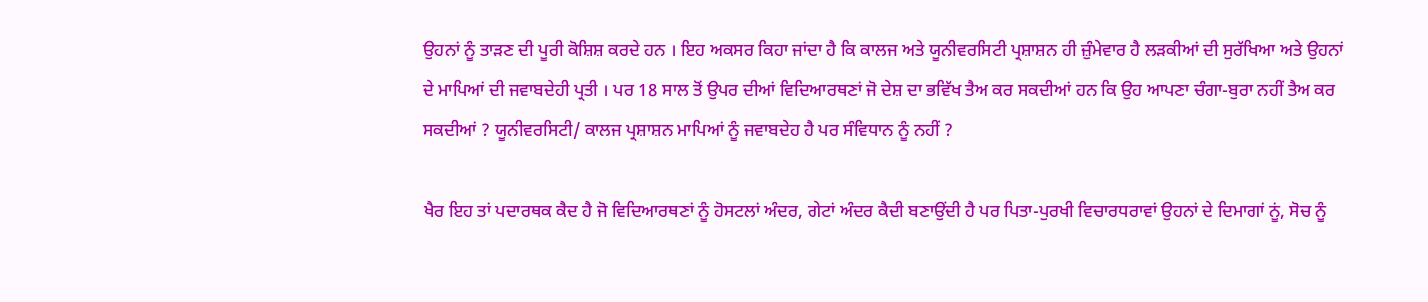ਉਹਨਾਂ ਨੂੰ ਤਾੜਣ ਦੀ ਪੂਰੀ ਕੋਸ਼ਿਸ਼ ਕਰਦੇ ਹਨ । ਇਹ ਅਕਸਰ ਕਿਹਾ ਜਾਂਦਾ ਹੈ ਕਿ ਕਾਲਜ ਅਤੇ ਯੂਨੀਵਰਸਿਟੀ ਪ੍ਰਸ਼ਾਸ਼ਨ ਹੀ ਜ਼ੁੰਮੇਵਾਰ ਹੈ ਲੜਕੀਆਂ ਦੀ ਸੁਰੱਖਿਆ ਅਤੇ ਉਹਨਾਂ ਦੇ ਮਾਪਿਆਂ ਦੀ ਜਵਾਬਦੇਹੀ ਪ੍ਰਤੀ । ਪਰ 18 ਸਾਲ ਤੋਂ ਉਪਰ ਦੀਆਂ ਵਿਦਿਆਰਥਣਾਂ ਜੋ ਦੇਸ਼ ਦਾ ਭਵਿੱਖ ਤੈਅ ਕਰ ਸਕਦੀਆਂ ਹਨ ਕਿ ਉਹ ਆਪਣਾ ਚੰਗਾ-ਬੁਰਾ ਨਹੀਂ ਤੈਅ ਕਰ ਸਕਦੀਆਂ ? ਯੂਨੀਵਰਸਿਟੀ/ ਕਾਲਜ ਪ੍ਰਸ਼ਾਸ਼ਨ ਮਾਪਿਆਂ ਨੂੰ ਜਵਾਬਦੇਹ ਹੈ ਪਰ ਸੰਵਿਧਾਨ ਨੂੰ ਨਹੀਂ ?

ਖੈਰ ਇਹ ਤਾਂ ਪਦਾਰਥਕ ਕੈਦ ਹੈ ਜੋ ਵਿਦਿਆਰਥਣਾਂ ਨੂੰ ਹੋਸਟਲਾਂ ਅੰਦਰ, ਗੇਟਾਂ ਅੰਦਰ ਕੈਦੀ ਬਣਾਉਂਦੀ ਹੈ ਪਰ ਪਿਤਾ-ਪੁਰਖੀ ਵਿਚਾਰਧਰਾਵਾਂ ਉਹਨਾਂ ਦੇ ਦਿਮਾਗਾਂ ਨੂਂ, ਸੋਚ ਨੂੰ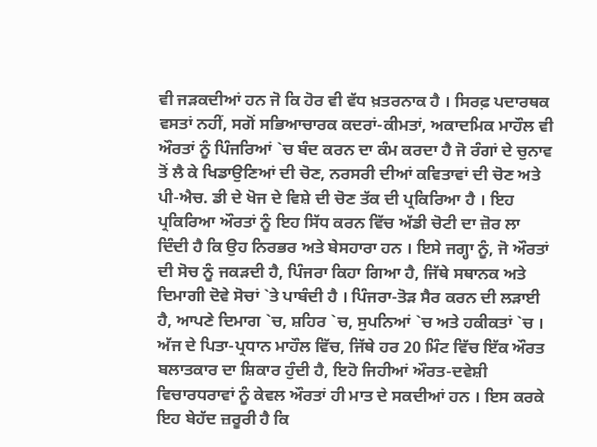ਵੀ ਜੜਕਦੀਆਂ ਹਨ ਜੋ ਕਿ ਹੋਰ ਵੀ ਵੱਧ ਖ਼ਤਰਨਾਕ ਹੈ । ਸਿਰਫ਼ ਪਦਾਰਥਕ ਵਸਤਾਂ ਨਹੀਂ, ਸਗੋਂ ਸਭਿਆਚਾਰਕ ਕਦਰਾਂ-ਕੀਮਤਾਂ, ਅਕਾਦਮਿਕ ਮਾਹੌਲ ਵੀ ਔਰਤਾਂ ਨੂੰ ਪਿੰਜਰਿਆਂ `ਚ ਬੰਦ ਕਰਨ ਦਾ ਕੰਮ ਕਰਦਾ ਹੈ ਜੋ ਰੰਗਾਂ ਦੇ ਚੁਨਾਵ ਤੋਂ ਲੈ ਕੇ ਖਿਡਾਉਣਿਆਂ ਦੀ ਚੋਣ, ਨਰਸਰੀ ਦੀਆਂ ਕਵਿਤਾਵਾਂ ਦੀ ਚੋਣ ਅਤੇ ਪੀ-ਐਚ. ਡੀ ਦੇ ਖੋਜ ਦੇ ਵਿਸ਼ੇ ਦੀ ਚੋਣ ਤੱਕ ਦੀ ਪ੍ਰਕਿਰਿਆ ਹੈ । ਇਹ ਪ੍ਰਕਿਰਿਆ ਔਰਤਾਂ ਨੂੰ ਇਹ ਸਿੱਧ ਕਰਨ ਵਿੱਚ ਅੱਡੀ ਚੋਟੀ ਦਾ ਜ਼ੋਰ ਲਾ ਦਿੰਦੀ ਹੈ ਕਿ ਉਹ ਨਿਰਭਰ ਅਤੇ ਬੇਸਹਾਰਾ ਹਨ । ਇਸੇ ਜਗ੍ਹਾ ਨੂੰ, ਜੋ ਔਰਤਾਂ ਦੀ ਸੋਚ ਨੂੰ ਜਕੜਦੀ ਹੈ, ਪਿੰਜਰਾ ਕਿਹਾ ਗਿਆ ਹੈ, ਜਿੱਥੇ ਸਥਾਨਕ ਅਤੇ ਦਿਮਾਗੀ ਦੋਵੇ ਸੋਚਾਂ `ਤੇ ਪਾਬੰਦੀ ਹੈ । ਪਿੰਜਰਾ-ਤੋੜ ਸੈਰ ਕਰਨ ਦੀ ਲੜਾਈ ਹੈ, ਆਪਣੇ ਦਿਮਾਗ `ਚ, ਸ਼ਹਿਰ `ਚ, ਸੁਪਨਿਆਂ `ਚ ਅਤੇ ਹਕੀਕਤਾਂ `ਚ । ਅੱਜ ਦੇ ਪਿਤਾ-ਪ੍ਰਧਾਨ ਮਾਹੌਲ ਵਿੱਚ, ਜਿੱਥੇ ਹਰ 20 ਮਿੰਟ ਵਿੱਚ ਇੱਕ ਔਰਤ ਬਲਾਤਕਾਰ ਦਾ ਸ਼ਿਕਾਰ ਹੁੰਦੀ ਹੈ, ਇਹੋ ਜਿਹੀਆਂ ਔਰਤ-ਦਵੇਸ਼ੀ ਵਿਚਾਰਧਰਾਵਾਂ ਨੂੰ ਕੇਵਲ ਔਰਤਾਂ ਹੀ ਮਾਤ ਦੇ ਸਕਦੀਆਂ ਹਨ । ਇਸ ਕਰਕੇ ਇਹ ਬੇਹੱਦ ਜ਼ਰੂਰੀ ਹੈ ਕਿ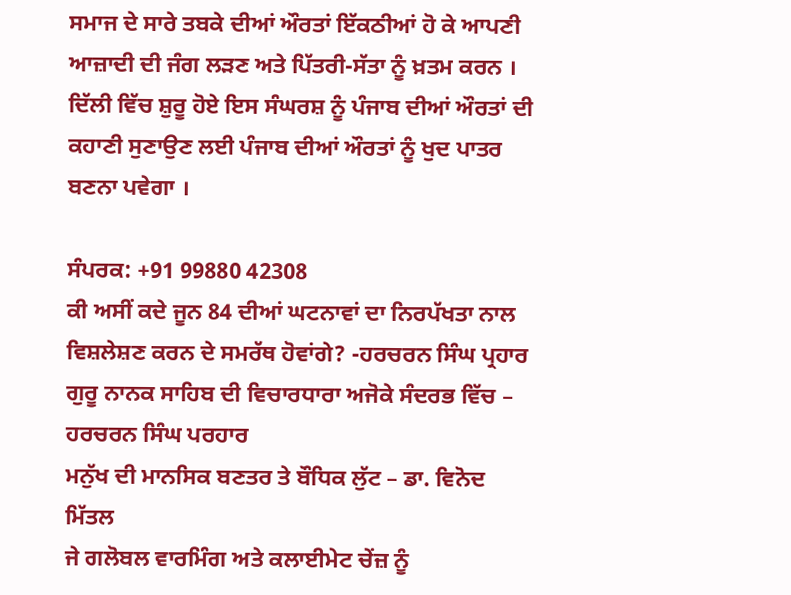ਸਮਾਜ ਦੇ ਸਾਰੇ ਤਬਕੇ ਦੀਆਂ ਔਰਤਾਂ ਇੱਕਠੀਆਂ ਹੋ ਕੇ ਆਪਣੀ ਆਜ਼ਾਦੀ ਦੀ ਜੰਗ ਲੜਣ ਅਤੇ ਪਿੱਤਰੀ-ਸੱਤਾ ਨੂੰ ਖ਼ਤਮ ਕਰਨ । ਦਿੱਲੀ ਵਿੱਚ ਸ਼ੁਰੂ ਹੋਏ ਇਸ ਸੰਘਰਸ਼ ਨੂੰ ਪੰਜਾਬ ਦੀਆਂ ਔਰਤਾਂ ਦੀ ਕਹਾਣੀ ਸੁਣਾਉਣ ਲਈ ਪੰਜਾਬ ਦੀਆਂ ਔਰਤਾਂ ਨੂੰ ਖੁਦ ਪਾਤਰ ਬਣਨਾ ਪਵੇਗਾ ।

ਸੰਪਰਕ: +91 99880 42308
ਕੀ ਅਸੀਂ ਕਦੇ ਜੂਨ 84 ਦੀਆਂ ਘਟਨਾਵਾਂ ਦਾ ਨਿਰਪੱਖਤਾ ਨਾਲ ਵਿਸ਼ਲੇਸ਼ਣ ਕਰਨ ਦੇ ਸਮਰੱਥ ਹੋਵਾਂਗੇ? -ਹਰਚਰਨ ਸਿੰਘ ਪ੍ਰਹਾਰ
ਗੁਰੂ ਨਾਨਕ ਸਾਹਿਬ ਦੀ ਵਿਚਾਰਧਾਰਾ ਅਜੋਕੇ ਸੰਦਰਭ ਵਿੱਚ – ਹਰਚਰਨ ਸਿੰਘ ਪਰਹਾਰ
ਮਨੁੱਖ ਦੀ ਮਾਨਸਿਕ ਬਣਤਰ ਤੇ ਬੌਧਿਕ ਲੁੱਟ – ਡਾ. ਵਿਨੋਦ ਮਿੱਤਲ
ਜੇ ਗਲੋਬਲ ਵਾਰਮਿੰਗ ਅਤੇ ਕਲਾਈਮੇਟ ਚੇਂਜ਼ ਨੂੰ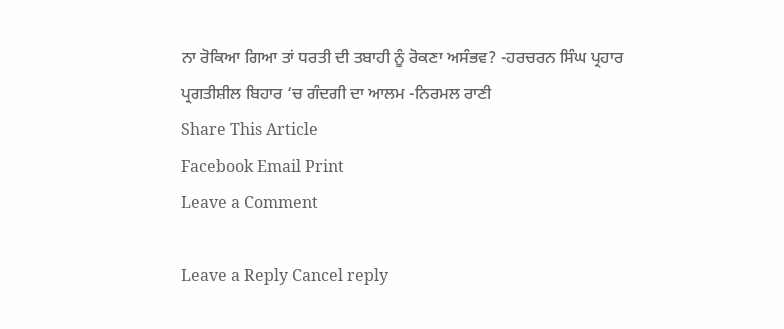ਨਾ ਰੋਕਿਆ ਗਿਆ ਤਾਂ ਧਰਤੀ ਦੀ ਤਬਾਹੀ ਨੂੰ ਰੋਕਣਾ ਅਸੰਭਵ? -ਹਰਚਰਨ ਸਿੰਘ ਪ੍ਰਹਾਰ
ਪ੍ਰਗਤੀਸ਼ੀਲ ਬਿਹਾਰ ‘ਚ ਗੰਦਗੀ ਦਾ ਆਲਮ -ਨਿਰਮਲ ਰਾਣੀ
Share This Article
Facebook Email Print
Leave a Comment

Leave a Reply Cancel reply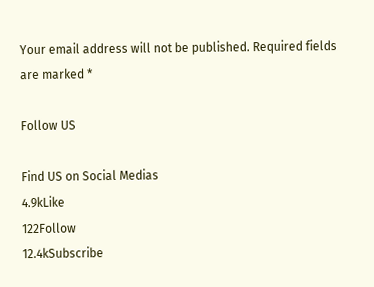Your email address will not be published. Required fields are marked *

Follow US

Find US on Social Medias
4.9kLike
122Follow
12.4kSubscribe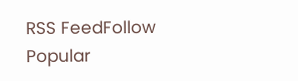RSS FeedFollow
Popular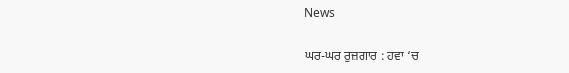News

ਘਰ-ਘਰ ਰੁਜ਼ਗਾਰ : ਹਵਾ ‘ਚ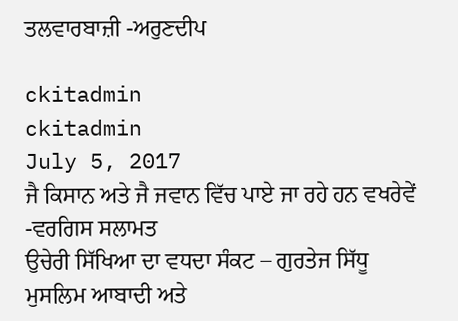ਤਲਵਾਰਬਾਜ਼ੀ -ਅਰੁਣਦੀਪ

ckitadmin
ckitadmin
July 5, 2017
ਜੈ ਕਿਸਾਨ ਅਤੇ ਜੈ ਜਵਾਨ ਵਿੱਚ ਪਾਏ ਜਾ ਰਹੇ ਹਨ ਵਖਰੇਵੇਂ -ਵਰਗਿਸ ਸਲਾਮਤ
ਉਚੇਰੀ ਸਿੱਖਿਆ ਦਾ ਵਧਦਾ ਸੰਕਟ – ਗੁਰਤੇਜ ਸਿੱਧੂ
ਮੁਸਲਿਮ ਆਬਾਦੀ ਅਤੇ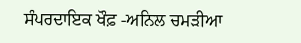ਸੰਪਰਦਾਇਕ ਖੌਫ਼ -ਅਨਿਲ ਚਮੜੀਆ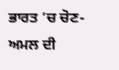ਭਾਰਤ ’ਚ ਚੋਣ-ਅਮਲ ਦੀ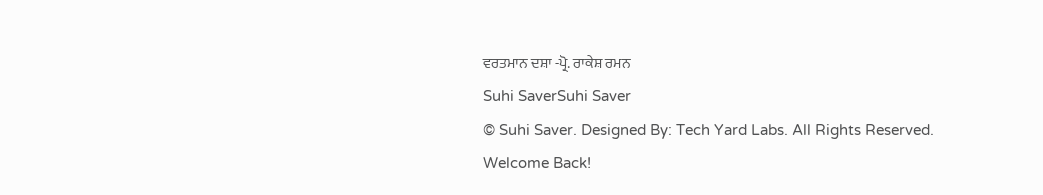ਵਰਤਮਾਨ ਦਸ਼ਾ -ਪ੍ਰੋ. ਰਾਕੇਸ਼ ਰਮਨ
Suhi SaverSuhi Saver
© Suhi Saver. Designed By: Tech Yard Labs. All Rights Reserved.
Welcome Back!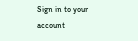Sign in to your account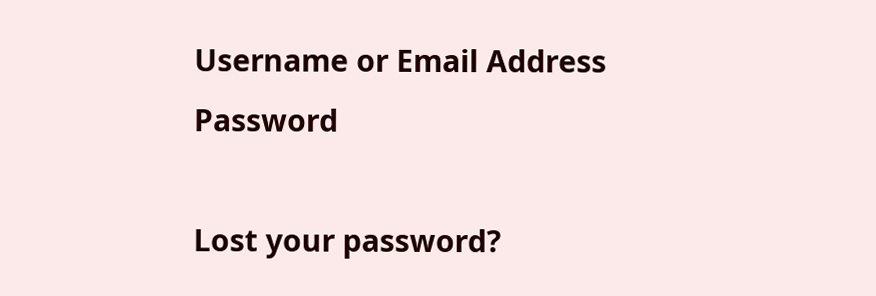Username or Email Address
Password

Lost your password?